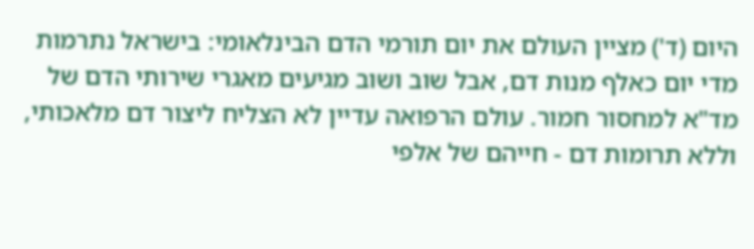היום (ד') מציין העולם את יום תורמי הדם הבינלאומי: בישראל נתרמות מדי יום כאלף מנות דם, אבל שוב ושוב מגיעים מאגרי שירותי הדם של מד"א למחסור חמור. עולם הרפואה עדיין לא הצליח ליצור דם מלאכותי, וללא תרומות דם - חייהם של אלפי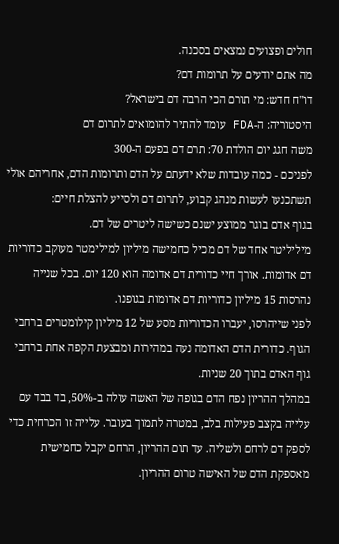חולים ופצועים נמצאים בסכנה.
מה אתם יודעים על תרומות דם?
דו"ח חדש: מי תורם הכי הרבה דם בישראל?
היסטוריה: ה-FDA עומד להתיר להומואים לתרום דם
משה חגג יום הולדת 70: תרם דם בפעם ה-300
לפניכם - כמה עובדות שלא ידעתם על הדם ותרומות הדם, אחריהם אולי תשתכנעו לעשות מנהג קבוע, לתרום דם ולסייע להצלת חיים:
בגוף אדם בוגר ממוצע ישנם כשישה ליטרים של דם.
מיליליטר אחד של דם מכיל כחמישה מיליון למילימטר מעוקב כדוריות דם אדומות. אורך חיי כדורית דם אדומה הוא 120 יום. בכל שנייה נהרסות 15 מיליון כדוריות דם אדומות בגופנו.
לפני שייהרסו, יעברו הכדוריות מסע של 12 מיליון קילומטרים ברחבי הגוף. כדורית הדם האדומה נעה במהירות ומבצעת הקפה אחת ברחבי גוף האדם בתוך 20 שניות.
במהלך ההריון נפח הדם בגופה של האשה עולה ב-50%, בד בבד עם עלייה בקצב פעילות בלב, במטרה לתמוך בעובר. עלייה זו הכרחית כדי לספק דם לרחם ולשליה. עד תום ההריון, הרחם יקבל כחמישית מאספקת הדם של האישה טרום ההריון.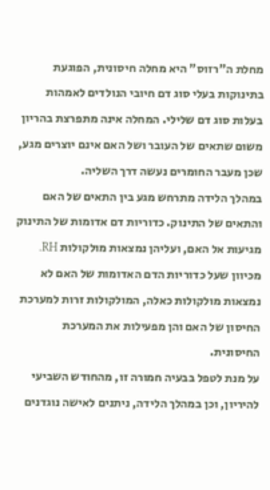מחלת ה"רזוס" היא מחלה חיסונית, הפוגעת בתינוקות בעלי סוג דם חיובי הנולדים לאמהות בעלות סוג דם שלילי. המחלה אינה מתפרצת בהריון משום שתאים של העובר ושל האם אינם יוצרים מגע, שכן מעבר החומרים נעשה דרך השליה.
במהלך הלידה מתרחש מגע בין התאים של האם והתאים של התינוק. כדוריות דם אדומות של התינוק מגיעות אל האם, ועליהן נמצאות מולקולות RH. מכיוון שעל כדוריות הדם האדומות של האם לא נמצאות מולקולות כאלה, המולקולות זרות למערכת החיסון של האם והן מפעילות את המערכת החיסונית.
על מנת לטפל בבעיה חמורה זו, מהחודש השביעי להיריון, וכן במהלך הלידה, ניתנים לאישה נוגדנים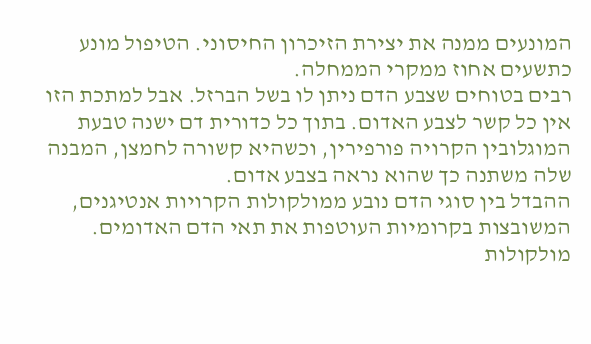המונעים ממנה את יצירת הזיכרון החיסוני. הטיפול מונע כתשעים אחוז ממקרי הממחלה.
רבים בטוחים שצבע הדם ניתן לו בשל הברזל. אבל למתכת הזו אין כל קשר לצבע האדום. בתוך כל כדורית דם ישנה טבעת המוגלובין הקרויה פורפירין, וכשהיא קשורה לחמצן, המבנה שלה משתנה כך שהוא נראה בצבע אדום.
ההבדל בין סוגי הדם נובע ממולקולות הקרויות אנטיגנים, המשובצות בקרומיות העוטפות את תאי הדם האדומים. מולקולות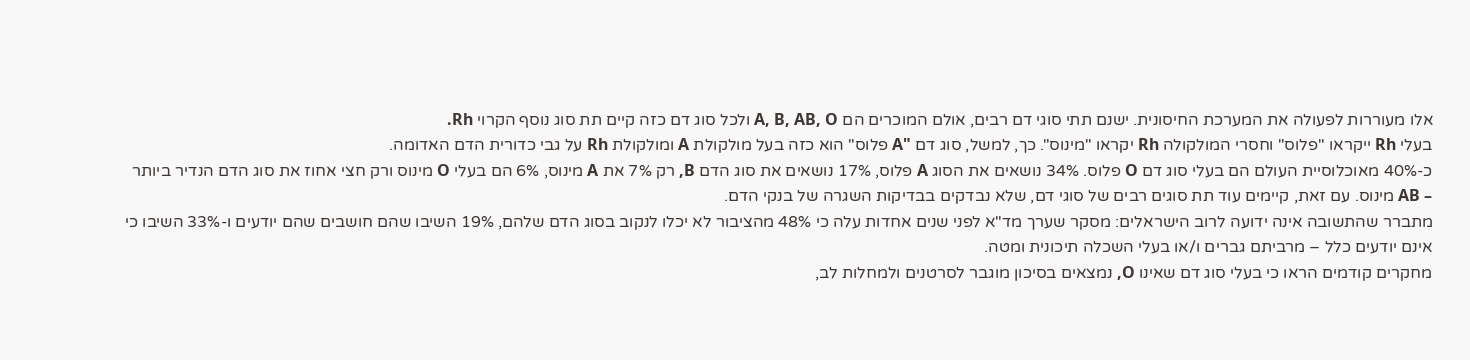אלו מעוררות לפעולה את המערכת החיסונית. ישנם תתי סוגי דם רבים, אולם המוכרים הם A, B, AB, O ולכל סוג דם כזה קיים תת סוג נוסף הקרוי Rh.
בעלי Rh ייקראו "פלוס" וחסרי המולקולה Rh יקראו "מינוס". כך, למשל, סוג דם "A פלוס" הוא כזה בעל מולקולת A ומולקולת Rh על גבי כדורית הדם האדומה.
כ-40% מאוכלוסיית העולם הם בעלי סוג דם O פלוס. 34% נושאים את הסוג A פלוס, 17% נושאים את סוג הדם B, רק 7% את A מינוס, 6% הם בעלי O מינוס ורק חצי אחוז את סוג הדם הנדיר ביותר – AB מינוס. עם זאת, קיימים עוד תת סוגים רבים של סוגי דם, שלא נבדקים בבדיקות השגרה של בנקי הדם.
מתברר שהתשובה אינה ידועה לרוב הישראלים: מסקר שערך מד"א לפני שנים אחדות עלה כי 48% מהציבור לא יכלו לנקוב בסוג הדם שלהם, 19% השיבו שהם חושבים שהם יודעים ו-33% השיבו כי אינם יודעים כלל – מרביתם גברים ו/או בעלי השכלה תיכונית ומטה.
מחקרים קודמים הראו כי בעלי סוג דם שאינו O, נמצאים בסיכון מוגבר לסרטנים ולמחלות לב,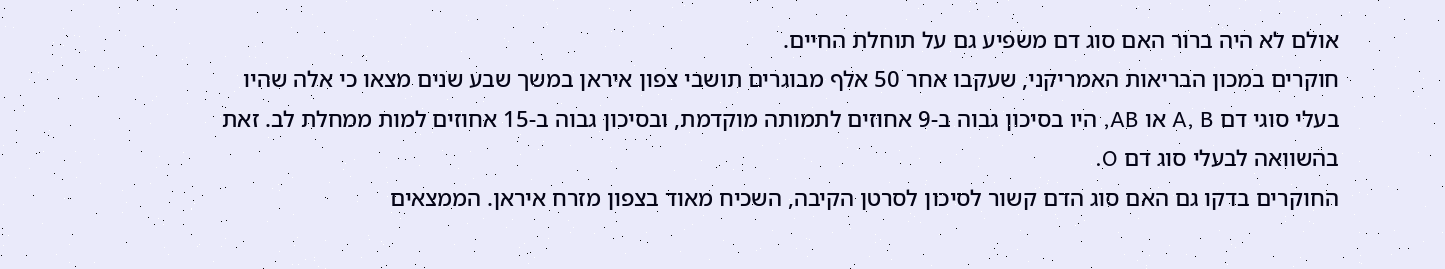אולם לא היה ברור האם סוג דם משפיע גם על תוחלת החיים.
חוקרים במכון הבריאות האמריקני, שעקבו אחר 50 אלף מבוגרים תושבי צפון איראן במשך שבע שנים מצאו כי אלה שהיו בעלי סוגי דם A, B או AB, היו בסיכון גבוה ב-9 אחוזים לתמותה מוקדמת, ובסיכון גבוה ב-15 אחוזים למות ממחלת לב. זאת בהשוואה לבעלי סוג דם O.
החוקרים בדקו גם האם סוג הדם קשור לסיכון לסרטן הקיבה, השכיח מאוד בצפון מזרח איראן. הממצאים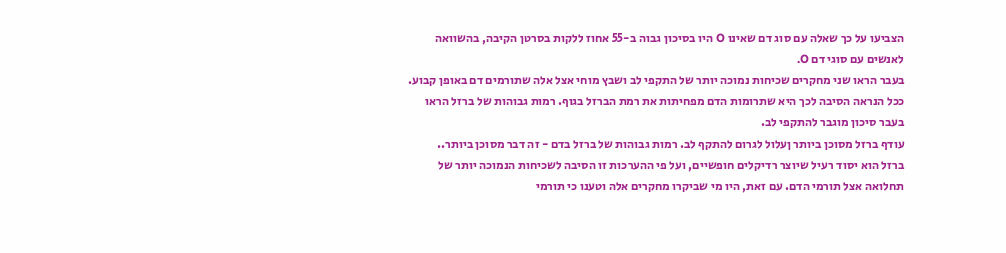הצביעו על כך שאלה עם סוג דם שאינו O היו בסיכון גבוה ב-55 אחוז ללקות בסרטן הקיבה, בהשוואה לאנשים עם סוגי דם O.
בעבר הראו שני מחקרים שכיחות נמוכה יותר של התקפי לב ושבץ מוחי אצל אלה שתורמים דם באופן קבוע. ככל הנראה הסיבה לכך היא שתרומות הדם מפחיתות את רמת הברזל בגוף. רמות גבוהות של ברזל הראו בעבר סיכון מוגבר להתקפי לב.
עודף ברזל מסוכן ביותר ןעלול לגרום להתקף לב. רמות גבוהות של ברזל בדם - זה דבר מסוכן ביותר..
ברזל הוא יסוד רעיל שיוצר רדיקלים חופשיים, ועל פי ההערכות זו הסיבה לשכיחות הנמוכה יותר של תחלואה אצל תורמי הדם. עם זאת, היו מי שביקרו מחקרים אלה וטענו כי תורמי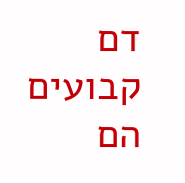דם קבועים הם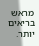מראש בריאים יותר.